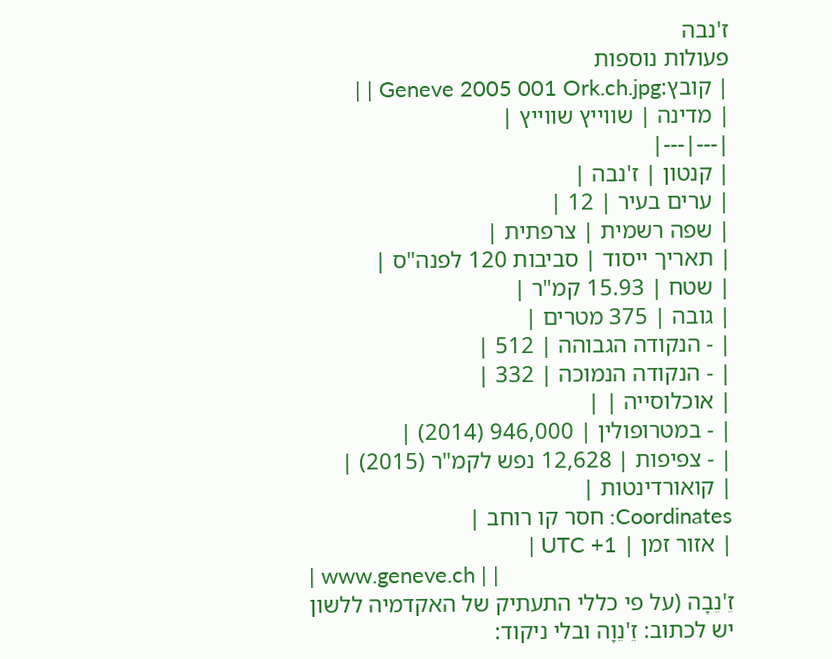ז'נבה
פעולות נוספות
| קובץ:Geneve 2005 001 Ork.ch.jpg | |
| מדינה | שווייץ שווייץ |
|---|---|
| קנטון | ז'נבה |
| ערים בעיר | 12 |
| שפה רשמית | צרפתית |
| תאריך ייסוד | סביבות 120 לפנה"ס |
| שטח | 15.93 קמ"ר |
| גובה | 375 מטרים |
| ‑ הנקודה הגבוהה | 512 |
| ‑ הנקודה הנמוכה | 332 |
| אוכלוסייה | |
| ‑ במטרופולין | 946,000 (2014) |
| ‑ צפיפות | 12,628 נפש לקמ"ר (2015) |
| קואורדינטות |
Coordinates: חסר קו רוחב |
| אזור זמן | UTC +1 |
| www.geneve.ch | |
זֵ'נֵבָה (על פי כללי התעתיק של האקדמיה ללשון יש לכתוב: זֵ'נֵוָה ובלי ניקוד: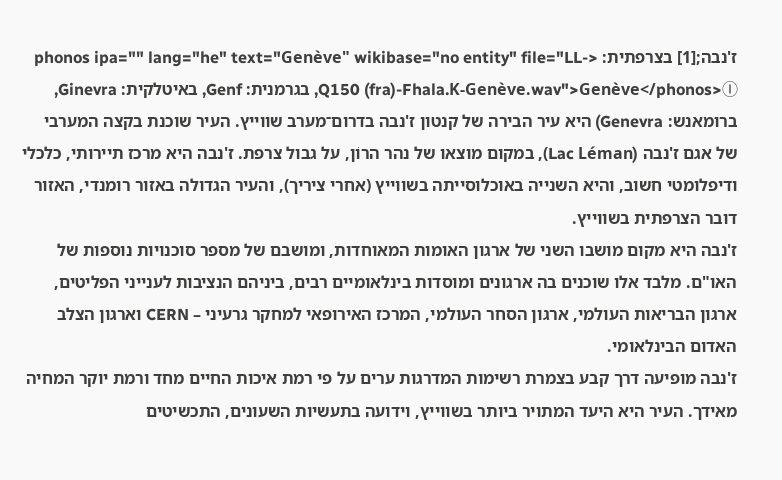ז'נבה;[1] בצרפתית: <phonos ipa="" lang="he" text="Genève" wikibase="no entity" file="LL-Q150 (fra)-Fhala.K-Genève.wav">Genève</phonos>Ⓘ, בגרמנית: Genf, באיטלקית: Ginevra, ברומאנש: Genevra) היא עיר הבירה של קנטון ז'נבה בדרום־מערב שווייץ. העיר שוכנת בקצה המערבי של אגם ז'נבה (Lac Léman), במקום מוצאו של נהר הרוֹן, על גבול צרפת. ז'נבה היא מרכז תיירותי, כלכלי ודיפלומטי חשוב, והיא השנייה באוכלוסייתה בשווייץ (אחרי ציריך), והעיר הגדולה באזור רומנדי, האזור דובר הצרפתית בשווייץ.
ז'נבה היא מקום מושבו השני של ארגון האומות המאוחדות, ומושבם של מספר סוכנויות נוספות של האו"ם. מלבד אלו שוכנים בה ארגונים ומוסדות בינלאומיים רבים, ביניהם הנציבות לענייני הפליטים, ארגון הבריאות העולמי, ארגון הסחר העולמי, המרכז האירופאי למחקר גרעיני – CERN וארגון הצלב האדום הבינלאומי.
ז'נבה מופיעה דרך קבע בצמרת רשימות המדרגות ערים על פי רמת איכות החיים מחד ורמת יוקר המחיה מאידך. העיר היא היעד המתויר ביותר בשווייץ, וידועה בתעשיות השעונים, התכשיטים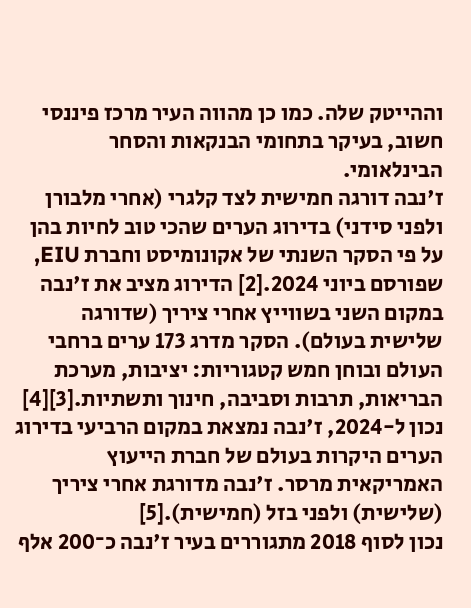וההייטק שלה. כמו כן מהווה העיר מרכז פיננסי חשוב, בעיקר בתחומי הבנקאות והסחר הבינלאומי.
ז'נבה דורגה חמישית לצד קלגרי (אחרי מלבורן ולפני סידני) בדירוג הערים שהכי טוב לחיות בהן על פי הסקר השנתי של אקונומיסט וחברת EIU, שפורסם ביוני 2024.[2] הדירוג מציב את ז'נבה במקום השני בשווייץ אחרי ציריך (שדורגה שלישית בעולם). הסקר מדרג 173 ערים ברחבי העולם ובוחן חמש קטגוריות: יציבות, מערכת הבריאות, תרבות וסביבה, חינוך ותשתיות.[3][4]
נכון ל-2024, ז'נבה נמצאת במקום הרביעי בדירוג הערים היקרות בעולם של חברת הייעוץ האמריקאית מרסר. ז'נבה מדורגת אחרי ציריך (שלישית) ולפני בזל (חמישית).[5]
נכון לסוף 2018 מתגוררים בעיר ז'נבה כ־200 אלף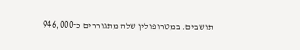תושבים. במטרופולין שלה מתגוררים כ־946,000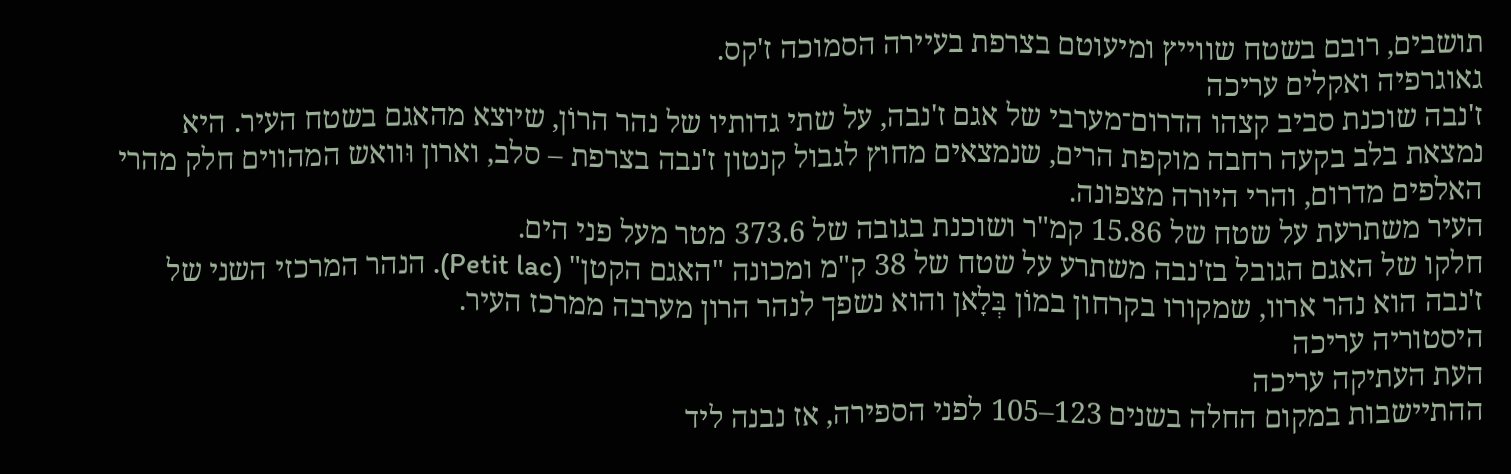תושבים, רובם בשטח שווייץ ומיעוטם בצרפת בעיירה הסמוכה ז'קס.
גאוגרפיה ואקלים עריכה
ז'נבה שוכנת סביב קצהו הדרום־מערבי של אגם ז'נבה, על שתי גדותיו של נהר הרוֹן, שיוצא מהאגם בשטח העיר. היא נמצאת בלב בקעה רחבה מוקפת הרים, שנמצאים מחוץ לגבול קנטון ז'נבה בצרפת – סלב, וארון וּוואש המהווים חלק מהרי האלפים מדרום, והרי היורה מצפונה.
העיר משתרעת על שטח של 15.86 קמ"ר ושוכנת בגובה של 373.6 מטר מעל פני הים.
חלקו של האגם הגובל בז'נבה משתרע על שטח של 38 ק"מ ומכונה "האגם הקטן" (Petit lac). הנהר המרכזי השני של ז'נבה הוא נהר ארוו, שמקורו בקרחון במוֹן בְּלָאן והוא נשפך לנהר הרון מערבה ממרכז העיר.
היסטוריה עריכה
העת העתיקה עריכה
ההתיישבות במקום החלה בשנים 123–105 לפני הספירה, אז נבנה ליד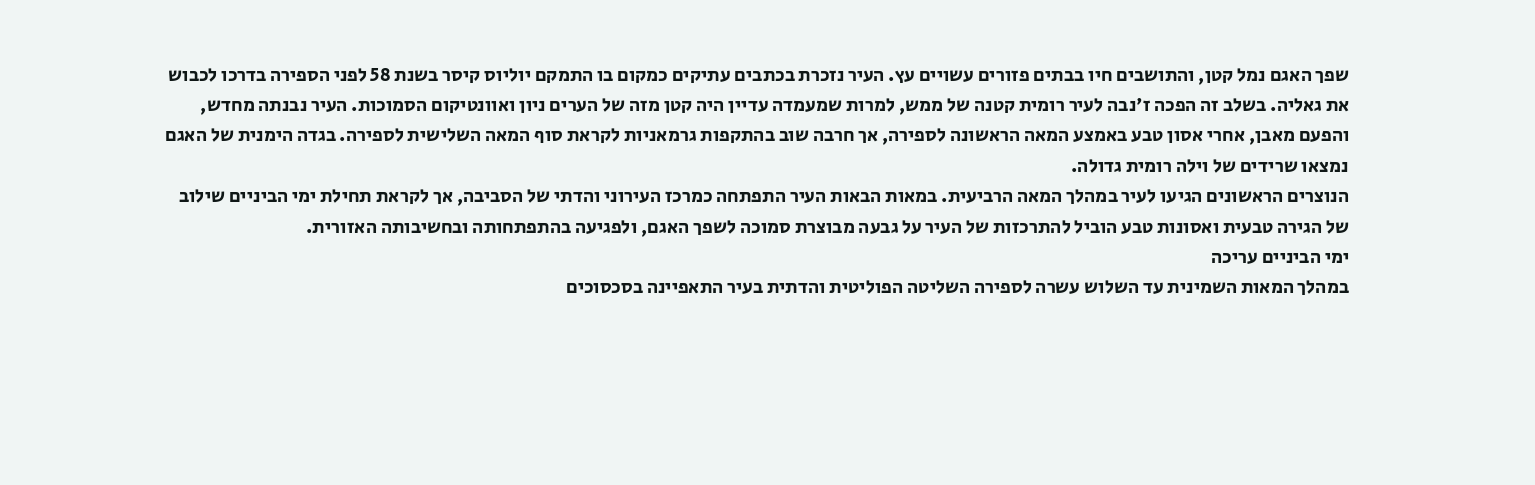שפך האגם נמל קטן, והתושבים חיו בבתים פזורים עשויים עץ. העיר נזכרת בכתבים עתיקים כמקום בו התמקם יוליוס קיסר בשנת 58 לפני הספירה בדרכו לכבוש את גאליה. בשלב זה הפכה ז'נבה לעיר רומית קטנה של ממש, למרות שמעמדה עדיין היה קטן מזה של הערים ניון ואוונטיקום הסמוכות. העיר נבנתה מחדש, והפעם מאבן, אחרי אסון טבע באמצע המאה הראשונה לספירה, אך חרבה שוב בהתקפות גרמאניות לקראת סוף המאה השלישית לספירה. בגדה הימנית של האגם נמצאו שרידים של וילה רומית גדולה.
הנוצרים הראשונים הגיעו לעיר במהלך המאה הרביעית. במאות הבאות העיר התפתחה כמרכז העירוני והדתי של הסביבה, אך לקראת תחילת ימי הביניים שילוב של הגירה טבעית ואסונות טבע הוביל להתרכזות של העיר על גבעה מבוצרת סמוכה לשפך האגם, ולפגיעה בהתפתחותה ובחשיבותה האזורית.
ימי הביניים עריכה
במהלך המאות השמינית עד השלוש עשרה לספירה השליטה הפוליטית והדתית בעיר התאפיינה בסכסוכים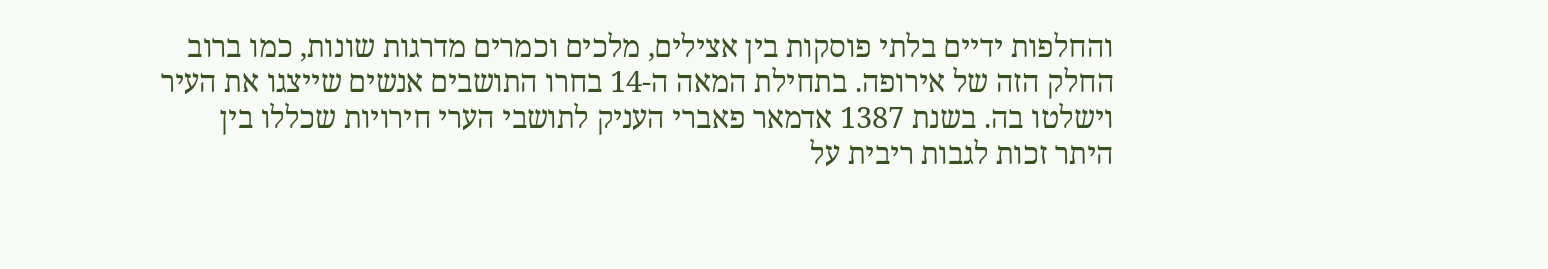והחלפות ידיים בלתי פוסקות בין אצילים, מלכים וכמרים מדרגות שונות, כמו ברוב החלק הזה של אירופה. בתחילת המאה ה-14 בחרו התושבים אנשים שייצגו את העיר וישלטו בה. בשנת 1387 אדמאר פאברי העניק לתושבי הערי חירויות שכללו בין היתר זכות לגבות ריבית על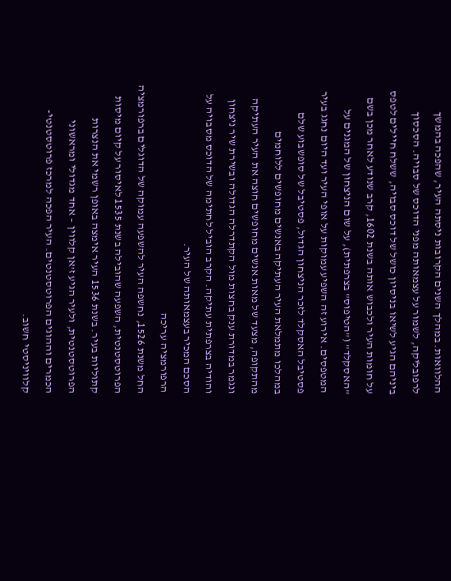ההלוואות. במהלך השנים הקרובות ניסתה העיר, שהפכה בהמשך לרפובליקה, לשמור על עצמאותה מפני הדוכס של סבויה. הסכסוך ביניהם הגיע לשיאו בניסיון כושל של דוכס סבויה, ששלח חיילים לטפס על חומות העיר ולכבוש אותה בשנת 1602, קרב שנודע לאחר מכן בשם "האסקלד" ("הטיפוס" בצרפתית), על שום הניצחון של המגנים על המטפסים. אירוע זה השפיע עמוקות על אופי העיר ועד היום נחגג בעיר פסטיבל האסקלד לזכר הניצחון הגדול, פסטיבל של סופשבוע שלם במהלכו מתמלאת העיר העתיקה באנשים מחופשים ללוחמים מהתקופה, מצעד של מאות אנשים מחופשים חוצה את העיר העתיקה ונגמר במדורת ענק בחצות מול הקתדרלה הגדולה ובשירת שיר ניצחון והודיה בצרפתית עתיקה. הקרב הוביל לחתימה של הדוכס מסבויה על הסכם המכיר בעצמאותה של העיר.
הרפורמציה עריכה
החל משנת 1526, נחשפה העיר להשפעה עמוקה של הדוגלים ברפורמציה הפרוטסטנטית, השפעה שהובילה בשנת 1535 לאיסור על קיום מיסות קתוליות בעיר. בשנת 1536 העיר אימצה באופן רשמי את הנצרות הפרוטסטנטית, ולעיר הגיע ז'אן קלווין – אחד מגדולי ומראשוני הכמרים וההוגים הפרוטסטנטים. העיר הפכה למרכז פרוטסטנטי-קלוויניסטי חשוב.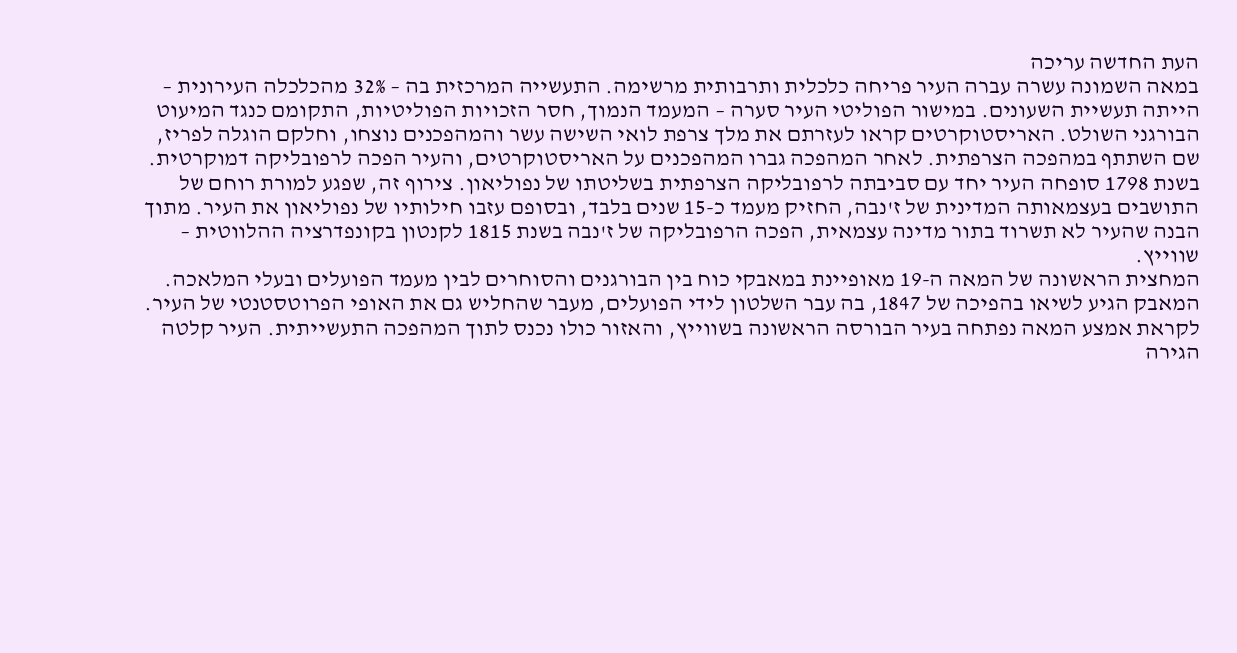העת החדשה עריכה
במאה השמונה עשרה עברה העיר פריחה כלכלית ותרבותית מרשימה. התעשייה המרכזית בה – 32% מהכלכלה העירונית – הייתה תעשיית השעונים. במישור הפוליטי העיר סערה – המעמד הנמוך, חסר הזכויות הפוליטיות, התקומם כנגד המיעוט הבורגני השולט. האריסטוקרטים קראו לעזרתם את מלך צרפת לואי השישה עשר והמהפכנים נוצחו, וחלקם הוגלה לפריז, שם השתתף במהפכה הצרפתית. לאחר המהפכה גברו המהפכנים על האריסטוקרטים, והעיר הפכה לרפובליקה דמוקרטית.
בשנת 1798 סופחה העיר יחד עם סביבתה לרפובליקה הצרפתית בשליטתו של נפוליאון. צירוף זה, שפגע למורת רוחם של התושבים בעצמאותה המדינית של ז'נבה, החזיק מעמד כ-15 שנים בלבד, ובסופם עזבו חילותיו של נפוליאון את העיר. מתוך הבנה שהעיר לא תשרוד בתור מדינה עצמאית, הפכה הרפובליקה של ז'נבה בשנת 1815 לקנטון בקונפדרציה ההלווטית – שווייץ.
המחצית הראשונה של המאה ה-19 מאופיינת במאבקי כוח בין הבורגנים והסוחרים לבין מעמד הפועלים ובעלי המלאכה. המאבק הגיע לשיאו בהפיכה של 1847, בה עבר השלטון לידי הפועלים, מעבר שהחליש גם את האופי הפרוטסטנטי של העיר. לקראת אמצע המאה נפתחה בעיר הבורסה הראשונה בשווייץ, והאזור כולו נכנס לתוך המהפכה התעשייתית. העיר קלטה הגירה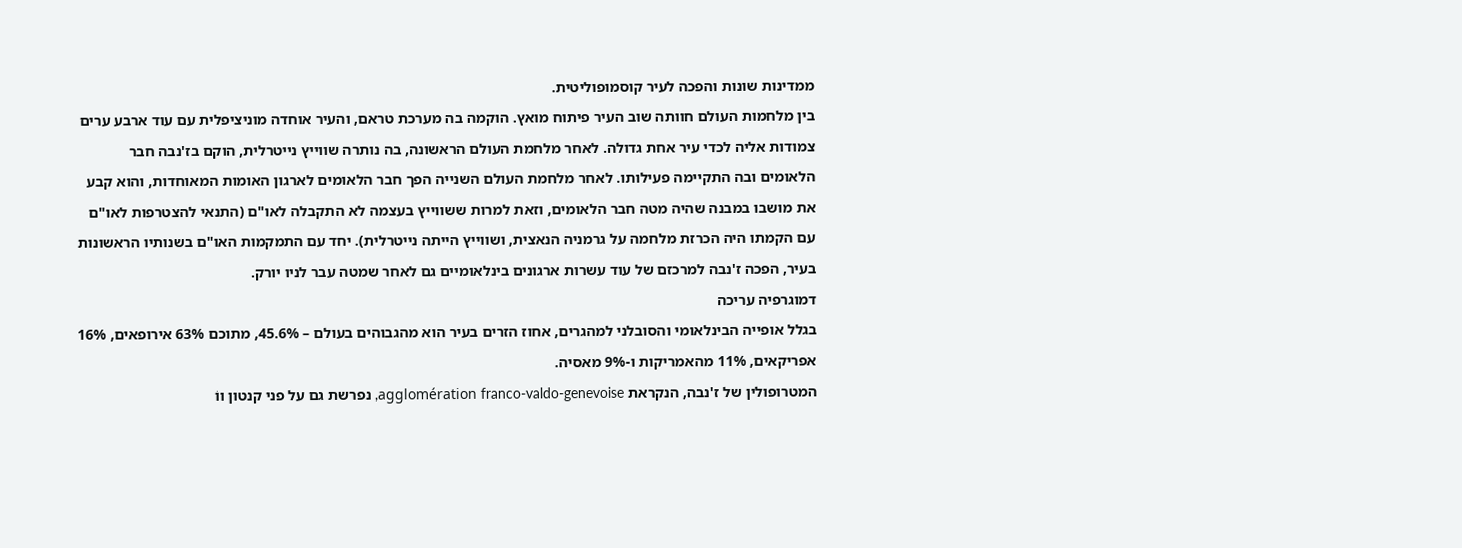ממדינות שונות והפכה לעיר קוסמופוליטית.
בין מלחמות העולם חוותה שוב העיר פיתוח מואץ. הוקמה בה מערכת טראם, והעיר אוחדה מוניציפלית עם עוד ארבע ערים צמודות אליה לכדי עיר אחת גדולה. לאחר מלחמת העולם הראשונה, בה נותרה שווייץ נייטרלית, הוקם בז'נבה חבר הלאומים ובה התקיימה פעילותו. לאחר מלחמת העולם השנייה הפך חבר הלאומים לארגון האומות המאוחדות, והוא קבע את מושבו במבנה שהיה מטה חבר הלאומים, וזאת למרות ששווייץ בעצמה לא התקבלה לאו"ם (התנאי להצטרפות לאו"ם עם הקמתו היה הכרזת מלחמה על גרמניה הנאצית, ושווייץ הייתה נייטרלית). יחד עם התמקמות האו"ם בשנותיו הראשונות בעיר, הפכה ז'נבה למרכזם של עוד עשרות ארגונים בינלאומיים גם לאחר שמטה עבר לניו יורק.
דמוגרפיה עריכה
בגלל אופייה הבינלאומי והסובלני למהגרים, אחוז הזרים בעיר הוא מהגבוהים בעולם – 45.6%, מתוכם 63% אירופאים, 16% אפריקאים, 11% מהאמריקות ו-9% מאסיה.
המטרופולין של ז'נבה, הנקראת agglomération franco-valdo-genevoise, נפרשת גם על פני קנטון ווֹ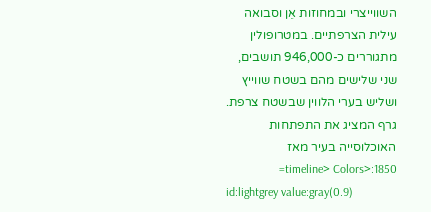השווייצרי ובמחוזות אֵן וסבואה עילית הצרפתיים. במטרופולין מתגוררים כ-946,000 תושבים, שני שלישים מהם בשטח שווייץ ושליש בערי הלווין שבשטח צרפת.
גרף המציג את התפתחות האוכלוסייה בעיר מאז 1850:<timeline> Colors=
id:lightgrey value:gray(0.9)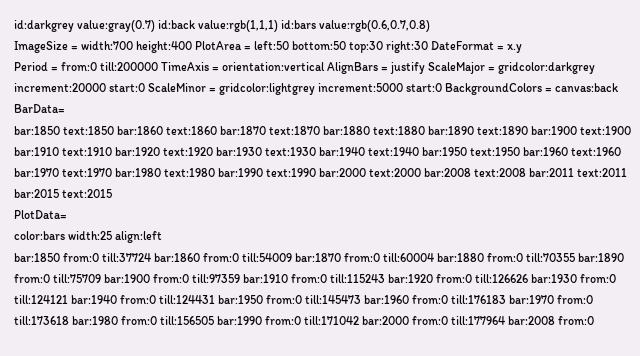id:darkgrey value:gray(0.7) id:back value:rgb(1,1,1) id:bars value:rgb(0.6,0.7,0.8)
ImageSize = width:700 height:400 PlotArea = left:50 bottom:50 top:30 right:30 DateFormat = x.y
Period = from:0 till:200000 TimeAxis = orientation:vertical AlignBars = justify ScaleMajor = gridcolor:darkgrey increment:20000 start:0 ScaleMinor = gridcolor:lightgrey increment:5000 start:0 BackgroundColors = canvas:back
BarData=
bar:1850 text:1850 bar:1860 text:1860 bar:1870 text:1870 bar:1880 text:1880 bar:1890 text:1890 bar:1900 text:1900 bar:1910 text:1910 bar:1920 text:1920 bar:1930 text:1930 bar:1940 text:1940 bar:1950 text:1950 bar:1960 text:1960 bar:1970 text:1970 bar:1980 text:1980 bar:1990 text:1990 bar:2000 text:2000 bar:2008 text:2008 bar:2011 text:2011 bar:2015 text:2015
PlotData=
color:bars width:25 align:left
bar:1850 from:0 till:37724 bar:1860 from:0 till:54009 bar:1870 from:0 till:60004 bar:1880 from:0 till:70355 bar:1890 from:0 till:75709 bar:1900 from:0 till:97359 bar:1910 from:0 till:115243 bar:1920 from:0 till:126626 bar:1930 from:0 till:124121 bar:1940 from:0 till:124431 bar:1950 from:0 till:145473 bar:1960 from:0 till:176183 bar:1970 from:0 till:173618 bar:1980 from:0 till:156505 bar:1990 from:0 till:171042 bar:2000 from:0 till:177964 bar:2008 from:0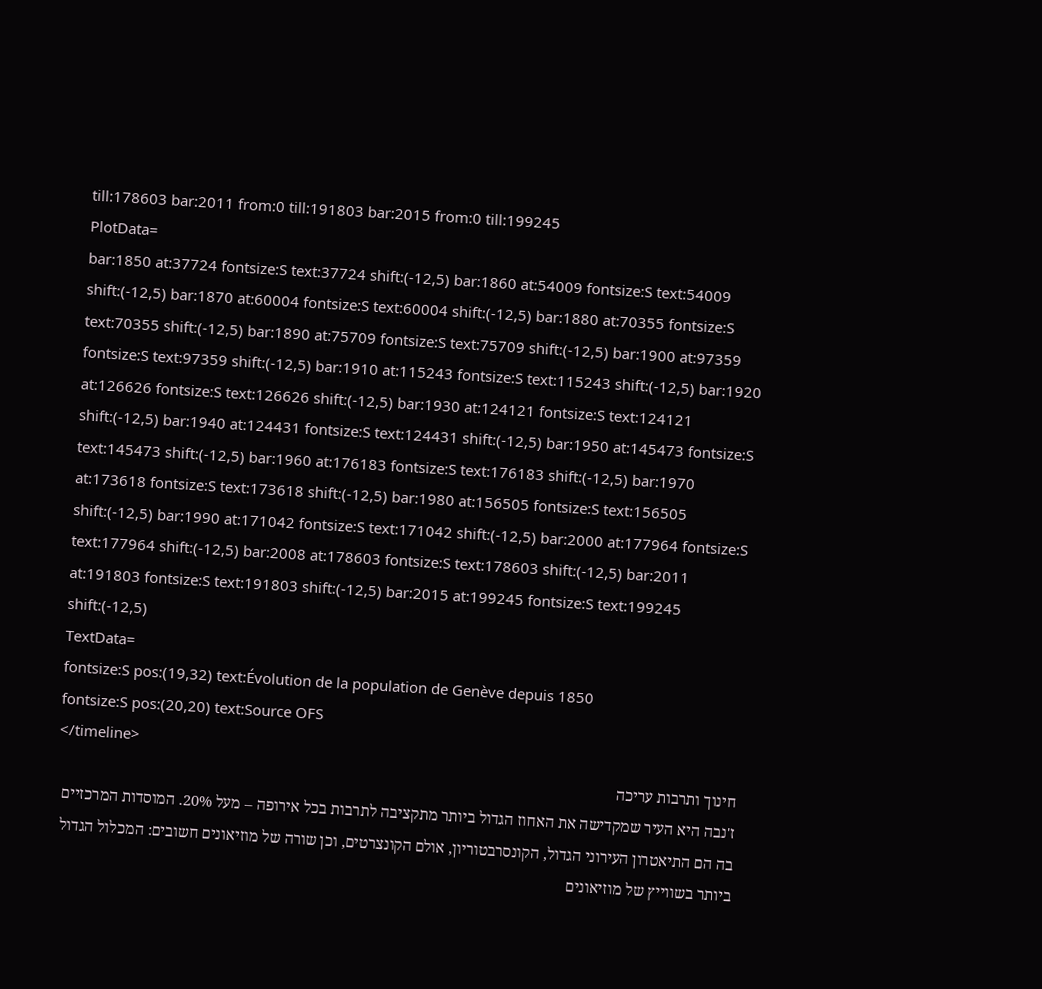till:178603 bar:2011 from:0 till:191803 bar:2015 from:0 till:199245
PlotData=
bar:1850 at:37724 fontsize:S text:37724 shift:(-12,5) bar:1860 at:54009 fontsize:S text:54009 shift:(-12,5) bar:1870 at:60004 fontsize:S text:60004 shift:(-12,5) bar:1880 at:70355 fontsize:S text:70355 shift:(-12,5) bar:1890 at:75709 fontsize:S text:75709 shift:(-12,5) bar:1900 at:97359 fontsize:S text:97359 shift:(-12,5) bar:1910 at:115243 fontsize:S text:115243 shift:(-12,5) bar:1920 at:126626 fontsize:S text:126626 shift:(-12,5) bar:1930 at:124121 fontsize:S text:124121 shift:(-12,5) bar:1940 at:124431 fontsize:S text:124431 shift:(-12,5) bar:1950 at:145473 fontsize:S text:145473 shift:(-12,5) bar:1960 at:176183 fontsize:S text:176183 shift:(-12,5) bar:1970 at:173618 fontsize:S text:173618 shift:(-12,5) bar:1980 at:156505 fontsize:S text:156505 shift:(-12,5) bar:1990 at:171042 fontsize:S text:171042 shift:(-12,5) bar:2000 at:177964 fontsize:S text:177964 shift:(-12,5) bar:2008 at:178603 fontsize:S text:178603 shift:(-12,5) bar:2011 at:191803 fontsize:S text:191803 shift:(-12,5) bar:2015 at:199245 fontsize:S text:199245 shift:(-12,5)
TextData=
fontsize:S pos:(19,32) text:Évolution de la population de Genève depuis 1850
fontsize:S pos:(20,20) text:Source OFS
</timeline>
חינוך ותרבות עריכה
ז'נבה היא העיר שמקדישה את האחוז הגדול ביותר מתקציבה לתרבות בכל אירופה – מעל 20%. המוסדות המרכזיים בה הם התיאטרון העירוני הגדול, הקונסרבטוריון, אולם הקונצרטים, וכן שורה של מוזיאונים חשובים: המכלול הגדול ביותר בשווייץ של מוזיאונים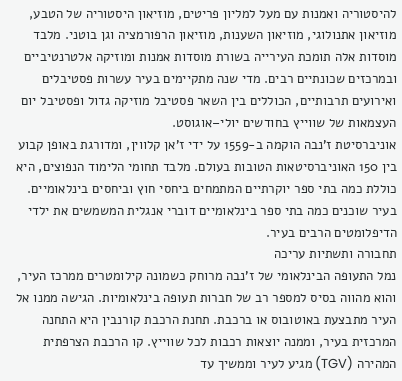להיסטוריה ואמנות עם מעל למליון פריטים, מוזיאון היסטוריה של הטבע, מוזיאון אתנולוגי, מוזיאון השענות, מוזיאון הרפורמציה וגן בוטני. מלבד מוסדות אלה תומכת העירייה בשורת מוסדות אמנות ומוזיקה אלטרנטיביים ובמרכזים שכונתיים רבים. מדי שנה מתקיימים בעיר עשרות פסטיבלים ואירועים תרבותיים, הכוללים בין השאר פסטיבל מוזיקה גדול ופסטיבל יום העצמאות של שווייץ בחודשים יולי–אוגוסט.
אוניברסיטת ז'נבה הוקמה ב-1559 על ידי ז'אן קלווין, ומדורגת באופן קבוע בין 150 האוניברסיטאות הטובות בעולם. מלבד תחומי הלימוד הנפוצים, היא כוללת כמה בתי ספר יוקרתיים המתמחים ביחסי חוץ וביחסים בינלאומיים. בעיר שוכנים כמה בתי ספר בינלאומיים דוברי אנגלית המשמשים את ילדי הדיפלומטים הרבים בעיר.
תחבורה ותשתיות עריכה
נמל התעופה הבינלאומי של ז'נבה מרוחק כשמונה קילומטרים ממרכז העיר, והוא מהווה בסיס למספר רב של חברות תעופה בינלאומיות. הגישה ממנו אל העיר מתבצעת באוטובוס או ברכבת. תחנת הרכבת קורנבין היא התחנה המרכזית בעיר, וממנה יוצאות רכבות לכל שווייץ. קו הרכבת הצרפתית המהירה (TGV) מגיע לעיר וממשיך עד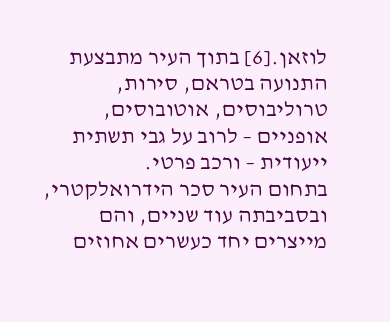לוזאן.[6] בתוך העיר מתבצעת התנועה בטראם, סירות, טרוליבוסים, אוטובוסים, אופניים – לרוב על גבי תשתית ייעודית – ורכב פרטי.
בתחום העיר סכר הידרואלקטרי, ובסביבתה עוד שניים, והם מייצרים יחד כעשרים אחוזים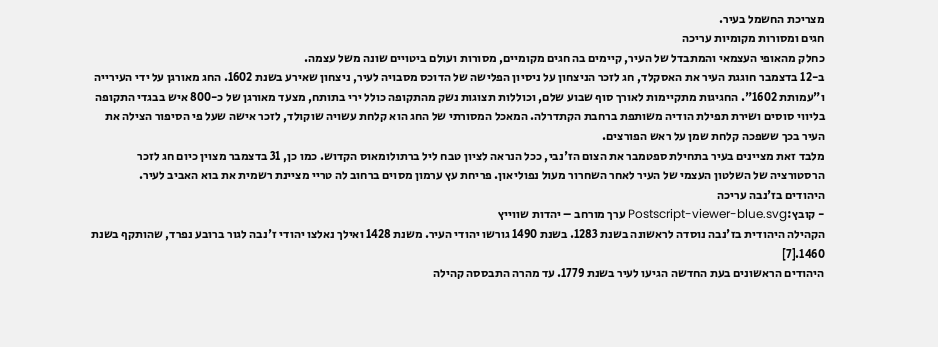מצריכת החשמל בעיר.
חגים ומסורות מקומיות עריכה
כחלק מהאופי העצמאי והמתבדל של העיר, קיימים בה חגים מקומיים, מסורות ועולם ביטויים שונה משל עצמה.
ב-12 בדצמבר חוגגת העיר את האסקלד, חג לזכר הניצחון על ניסיון הפלישה של הדוכס מסבויה לעיר, ניצחון שאירע בשנת 1602. החג מאורגן על ידי העירייה ו"עמותת 1602". החגיגות מתקיימות לאורך סוף שבוע שלם, וכוללות תצוגות נשק מהתקופה כולל ירי בתותח, מצעד מאורגן של כ-800 איש בבגדי התקופה בליווי סוסים ושירת תפילת הודיה משותפת ברחבת הקתדרלה. המאכל המסורתי של החג הוא קלחת עשויה שוקולד, לזכר אישה שעל פי הסיפור הצילה את העיר בכך ששפכה קלחת שמן על ראש הפורצים.
מלבד זאת מציינים בעיר בתחילת ספטמבר את הצום הז'נבי, ככל הנראה לציון טבח ליל ברתולומאוס הקדוש. כמו כן, 31 בדצמבר מצוין כיום חג לזכר הרסטורציה של השלטון העצמי של העיר לאחר השחרור מעול נפוליאון. פריחת עץ ערמון מסוים ברחוב לה טריי מציינת רשמית את בוא האביב לעיר.
היהודים בז'נבה עריכה
- קובץ:Postscript-viewer-blue.svg ערך מורחב – יהדות שווייץ
הקהילה היהודית בז'נבה נוסדה לראשונה בשנת 1283. בשנת 1490 גורשו יהודי העיר. משנת 1428 ואילך נאלצו יהודי ז'נבה לגור ברובע נפרד, שהותקף בשנת 1460.[7]
היהודים הראשונים בעת החדשה הגיעו לעיר בשנת 1779. עד מהרה התבססה קהילה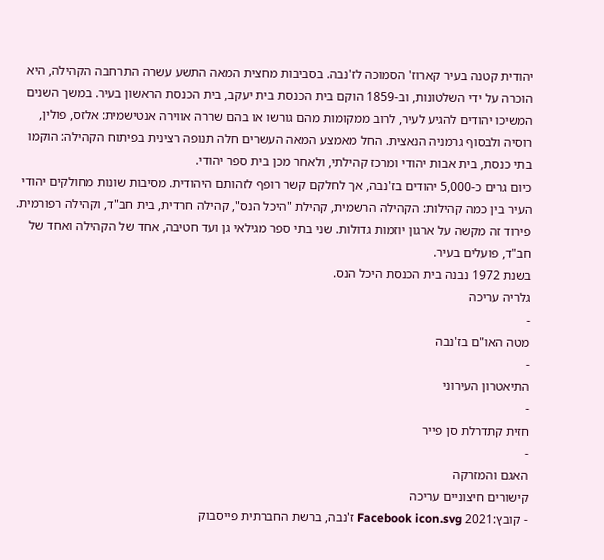יהודית קטנה בעיר קארוז' הסמוכה לז'נבה. בסביבות מחצית המאה התשע עשרה התרחבה הקהילה, היא הוכרה על ידי השלטונות, וב-1859 הוקם בית הכנסת בית יעקב, בית הכנסת הראשון בעיר. במשך השנים המשיכו יהודים להגיע לעיר, לרוב ממקומות מהם גורשו או בהם שררה אווירה אנטישמית: אלזס, פולין, רוסיה ולבסוף גרמניה הנאצית. החל מאמצע המאה העשרים חלה תנופה רצינית בפיתוח הקהילה: הוקמו בתי כנסת, בית אבות יהודי ומרכז קהילתי, ולאחר מכן בית ספר יהודי.
כיום גרים כ-5,000 יהודים בז'נבה, אך לחלקם קשר רופף לזהותם היהודית. מסיבות שונות מחולקים יהודי העיר בין כמה קהילות: הקהילה הרשמית, קהילת "היכל הנס", קהילה חרדית, בית חב"ד, וקהילה רפורמית. פירוד זה מקשה על ארגון יוזמות גדולות. שני בתי ספר מגילאי גן ועד חטיבה, אחד של הקהילה ואחד של חב"ד, פועלים בעיר.
בשנת 1972 נבנה בית הכנסת היכל הנס.
גלריה עריכה
-
מטה האו"ם בז'נבה
-
התיאטרון העירוני
-
חזית קתדרלת סן פייר
-
האגם והמזרקה
קישורים חיצוניים עריכה
- קובץ:2021 Facebook icon.svg ז'נבה, ברשת החברתית פייסבוק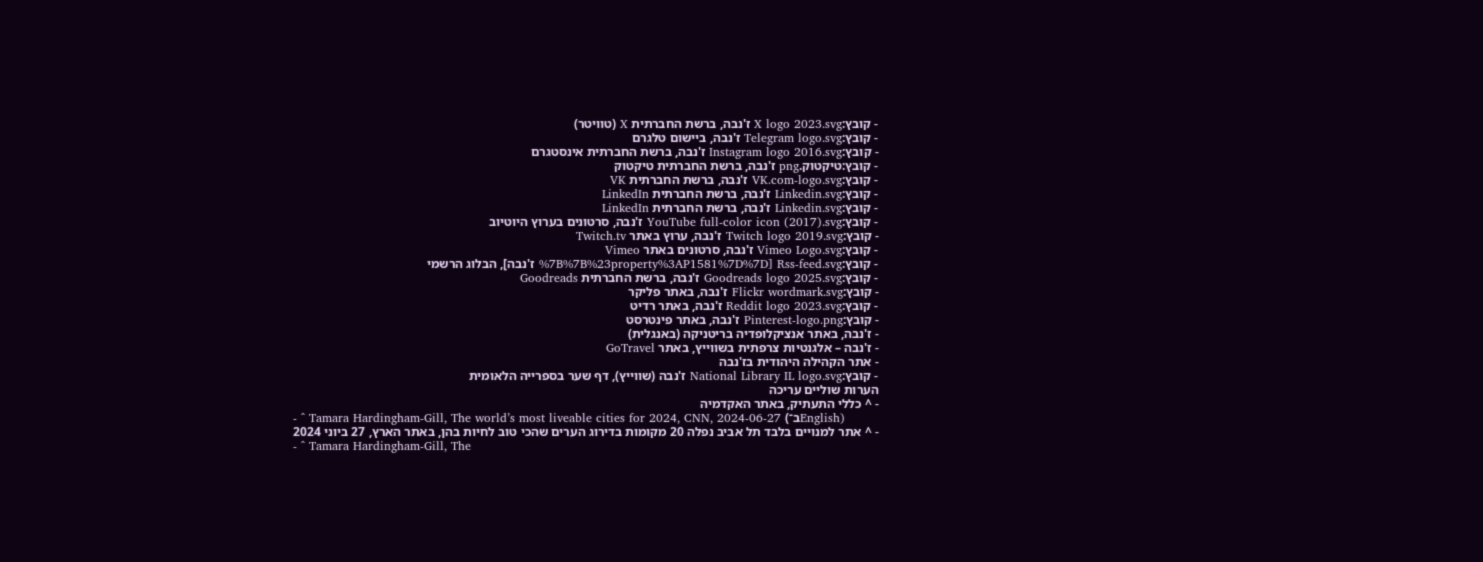- קובץ:X logo 2023.svg ז'נבה, ברשת החברתית X (טוויטר)
- קובץ:Telegram logo.svg ז'נבה, ביישום טלגרם
- קובץ:Instagram logo 2016.svg ז'נבה, ברשת החברתית אינסטגרם
- קובץ:טיקטוק.png ז'נבה, ברשת החברתית טיקטוק
- קובץ:VK.com-logo.svg ז'נבה, ברשת החברתית VK
- קובץ:Linkedin.svg ז'נבה, ברשת החברתית LinkedIn
- קובץ:Linkedin.svg ז'נבה, ברשת החברתית LinkedIn
- קובץ:YouTube full-color icon (2017).svg ז'נבה, סרטונים בערוץ היוטיוב
- קובץ:Twitch logo 2019.svg ז'נבה, ערוץ באתר Twitch.tv
- קובץ:Vimeo Logo.svg ז'נבה, סרטונים באתר Vimeo
- קובץ:Rss-feed.svg [%7B%7B%23property%3AP1581%7D%7D ז'נבה], הבלוג הרשמי
- קובץ:Goodreads logo 2025.svg ז'נבה, ברשת החברתית Goodreads
- קובץ:Flickr wordmark.svg ז'נבה, באתר פליקר
- קובץ:Reddit logo 2023.svg ז'נבה, באתר רדיט
- קובץ:Pinterest-logo.png ז'נבה, באתר פינטרסט
- ז'נבה, באתר אנציקלופדיה בריטניקה (באנגלית)
- ז'נבה – אלגנטיות צרפתית בשווייץ, באתר GoTravel
- אתר הקהילה היהודית בז'נבה
- קובץ:National Library IL logo.svg ז'נבה (שווייץ), דף שער בספרייה הלאומית
הערות שוליים עריכה
- ^ כללי התעתיק, באתר האקדמיה
- ^ Tamara Hardingham-Gill, The world’s most liveable cities for 2024, CNN, 2024-06-27 (ב־English)
- ^ אתר למנויים בלבד תל אביב נפלה 20 מקומות בדירוג הערים שהכי טוב לחיות בהן, באתר הארץ, 27 ביוני 2024
- ^ Tamara Hardingham-Gill, The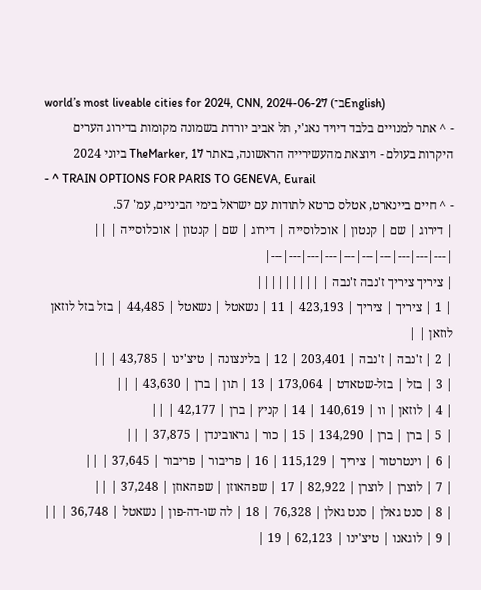world’s most liveable cities for 2024, CNN, 2024-06-27 (ב־English)
- ^ אתר למנויים בלבד דיויד נאג'י, תל אביב יורדת בשמונה מקומות בדירוג הערים היקרות בעולם - ויוצאת מהעשירייה הראשונה, באתר TheMarker, 17 ביוני 2024
- ^ TRAIN OPTIONS FOR PARIS TO GENEVA, Eurail
- ^ חיים ביינארט, אטלס כרטא לתודות עם ישראל בימי הביניים, עמ' 57.
| דירוג | שם | קנטון | אוכלוסייה | דירוג | שם | קנטון | אוכלוסייה | ||
|---|---|---|---|---|---|---|---|---|---|
| ציריך ציריך ז'נבה ז'נבה | |||||||||
| 1 | ציריך | ציריך | 423,193 | 11 | נשאטל | נשאטל | 44,485 | בזל בזל לוזאן לוזאן | |
| 2 | ז'נבה | ז'נבה | 203,401 | 12 | בלינצונה | טיצ'ינו | 43,785 | ||
| 3 | בזל | בזל-שטאדט | 173,064 | 13 | תון | ברן | 43,630 | ||
| 4 | לוזאן | וו | 140,619 | 14 | קניץ | ברן | 42,177 | ||
| 5 | ברן | ברן | 134,290 | 15 | כור | גראובינדן | 37,875 | ||
| 6 | וינטרטור | ציריך | 115,129 | 16 | פריבור | פריבור | 37,645 | ||
| 7 | לוצרן | לוצרן | 82,922 | 17 | שפהאוזן | שפהאוזן | 37,248 | ||
| 8 | סנט גאלן | סנט גאלן | 76,328 | 18 | לה שו-דה-פון | נשאטל | 36,748 | ||
| 9 | לוגאנו | טיצ'ינו | 62,123 | 19 |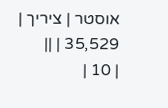אוסטר | ציריך | 35,529 | ||
| 10 |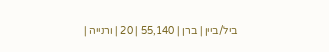ביל/ביין | ברן | 55,140 | 20 | ורנייה |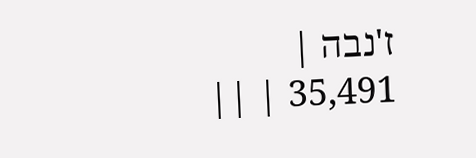ז'נבה | 35,491 | ||